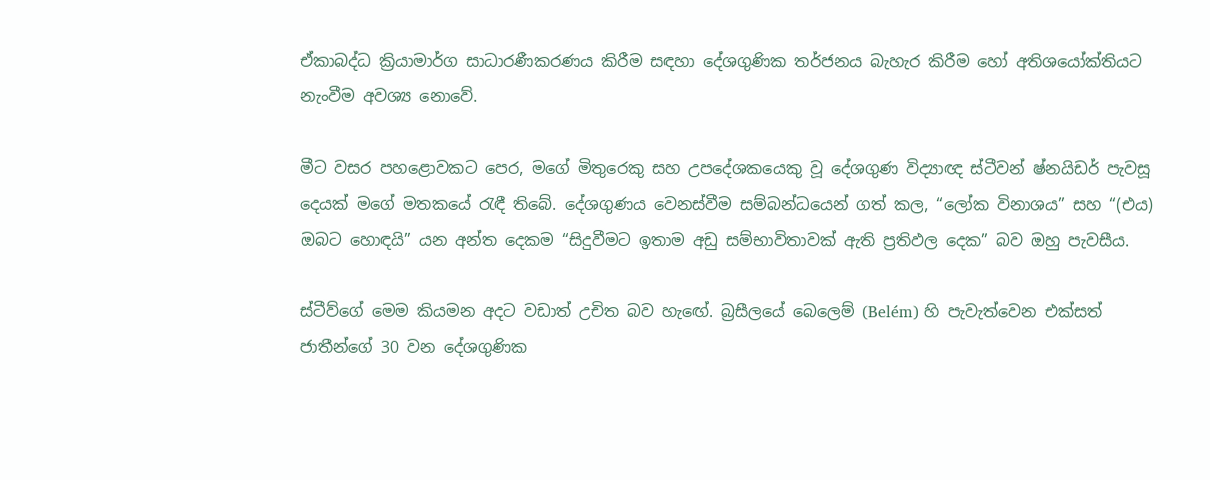ඒකාබද්ධ ක්‍රියාමාර්ග සාධාරණීකරණය කිරීම සඳහා දේශගුණික තර්ජනය බැහැර කිරීම හෝ අතිශයෝක්තියට නැංවීම අවශ්‍ය නොවේ.

මීට වසර පහළොවකට පෙර, මගේ මිතුරෙකු සහ උපදේශකයෙකු වූ දේශගුණ විද්‍යාඥ ස්ටීවන් ෂ්නයිඩර් පැවසූ දෙයක් මගේ මතකයේ රැඳී තිබේ. දේශගුණය වෙනස්වීම සම්බන්ධයෙන් ගත් කල, “ලෝක විනාශය” සහ “(එය) ඔබට හොඳයි” යන අන්ත දෙකම “සිදුවීමට ඉතාම අඩු සම්භාවිතාවක් ඇති ප්‍රතිඵල දෙක” බව ඔහු පැවසීය.

ස්ටීව්ගේ මෙම කියමන අදට වඩාත් උචිත බව හැඟේ. බ්‍රසීලයේ බෙලෙම් (Belém) හි පැවැත්වෙන එක්සත් ජාතීන්ගේ 30 වන දේශගුණික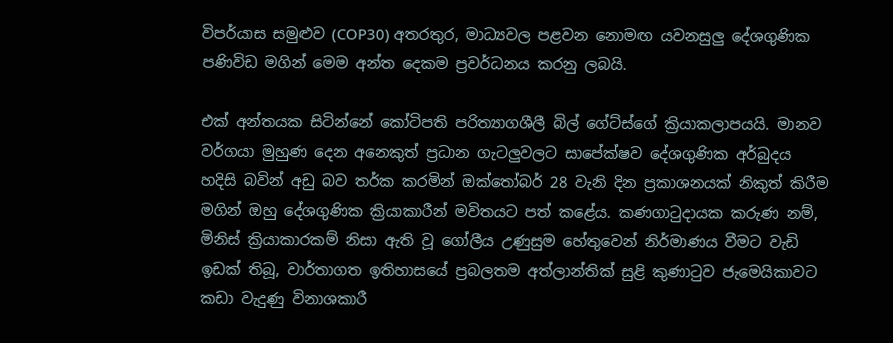විපර්යාස සමුළුව (COP30) අතරතුර, මාධ්‍යවල පළවන නොමඟ යවනසුලු දේශගුණික පණිවිඩ මගින් මෙම අන්ත දෙකම ප්‍රවර්ධනය කරනු ලබයි.

එක් අන්තයක සිටින්නේ කෝටිපති පරිත්‍යාගශීලී බිල් ගේට්ස්ගේ ක්‍රියාකලාපයයි. මානව වර්ගයා මුහුණ දෙන අනෙකුත් ප්‍රධාන ගැටලුවලට සාපේක්ෂව දේශගුණික අර්බුදය හදිසි බවින් අඩු බව තර්ක කරමින් ඔක්තෝබර් 28 වැනි දින ප්‍රකාශනයක් නිකුත් කිරීම මගින් ඔහු දේශගුණික ක්‍රියාකාරීන් මවිතයට පත් කළේය. කණගාටුදායක කරුණ නම්, මිනිස් ක්‍රියාකාරකම් නිසා ඇති වූ ගෝලීය උණුසුම හේතුවෙන් නිර්මාණය වීමට වැඩි ඉඩක් තිබූ, වාර්තාගත ඉතිහාසයේ ප්‍රබලතම අත්ලාන්තික් සුළි කුණාටුව ජැමෙයිකාවට කඩා වැදුණු විනාශකාරී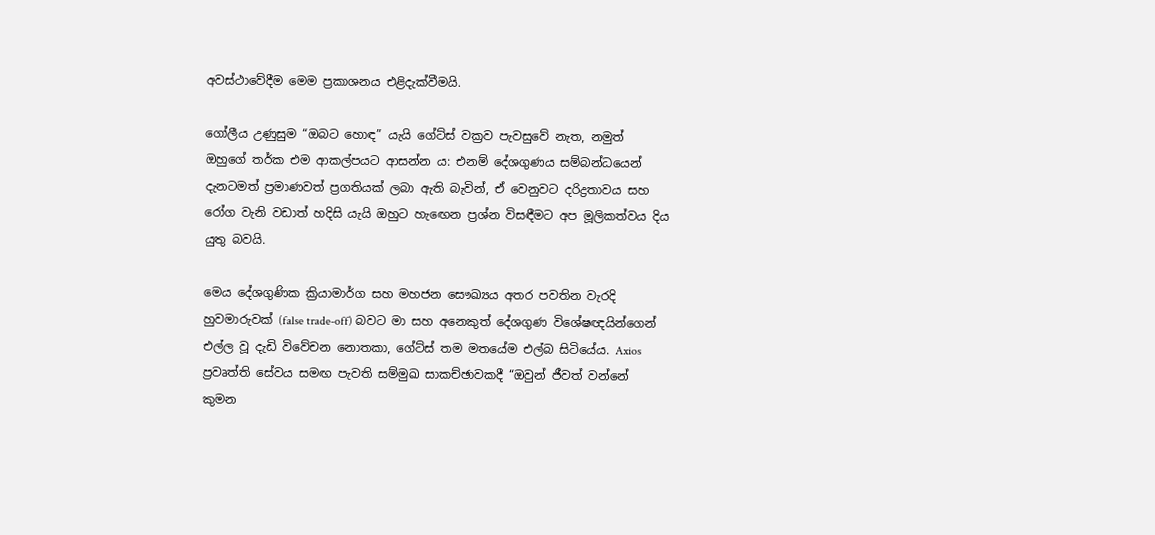අවස්ථාවේදීම මෙම ප්‍රකාශනය එළිදැක්වීමයි.

ගෝලීය උණුසුම “ඔබට හොඳ” යැයි ගේට්ස් වක්‍රව පැවසුවේ නැත, නමුත් ඔහුගේ තර්ක එම ආකල්පයට ආසන්න ය: එනම් දේශගුණය සම්බන්ධයෙන් දැනටමත් ප්‍රමාණවත් ප්‍රගතියක් ලබා ඇති බැවින්, ඒ වෙනුවට දරිද්‍රතාවය සහ රෝග වැනි වඩාත් හදිසි යැයි ඔහුට හැඟෙන ප්‍රශ්න විසඳීමට අප මූලිකත්වය දිය යුතු බවයි.

මෙය දේශගුණික ක්‍රියාමාර්ග සහ මහජන සෞඛ්‍යය අතර පවතින වැරදි හුවමාරුවක් (false trade-off) බවට මා සහ අනෙකුත් දේශගුණ විශේෂඥයින්ගෙන් එල්ල වූ දැඩි විවේචන නොතකා, ගේට්ස් තම මතයේම එල්බ සිටියේය. Axios ප්‍රවෘත්ති සේවය සමඟ පැවති සම්මුඛ සාකච්ඡාවකදී “ඔවුන් ජීවත් වන්නේ කුමන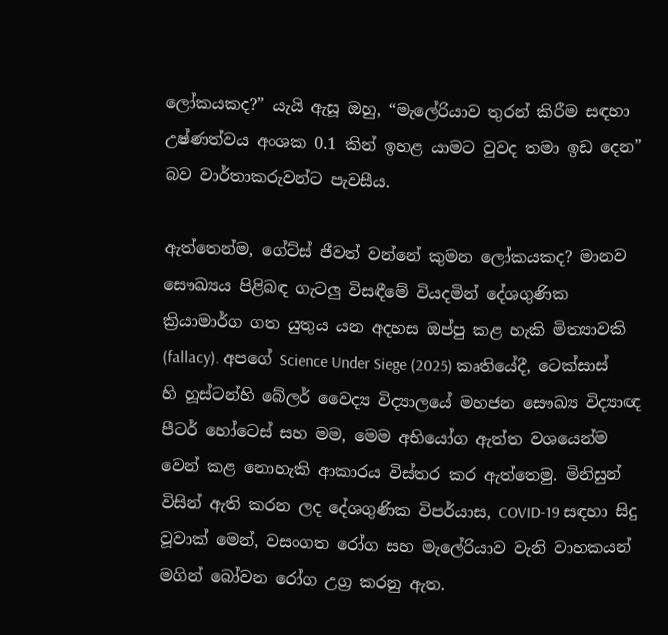ලෝකයකද?” යැයි ඇසූ ඔහු, “මැලේරියාව තුරන් කිරීම සඳහා උෂ්ණත්වය අංශක 0.1 කින් ඉහළ යාමට වුවද තමා ඉඩ දෙන” බව වාර්තාකරුවන්ට පැවසීය.

ඇත්තෙන්ම, ගේට්ස් ජීවත් වන්නේ කුමන ලෝකයකද? මානව සෞඛ්‍යය පිළිබඳ ගැටලු විසඳීමේ වියදමින් දේශගුණික ක්‍රියාමාර්ග ගත යුතුය යන අදහස ඔප්පු කළ හැකි මිත්‍යාවකි (fallacy). අපගේ Science Under Siege (2025) කෘතියේදී, ටෙක්සාස් හි හූස්ටන්හි බේලර් වෛද්‍ය විද්‍යාලයේ මහජන සෞඛ්‍ය විද්‍යාඥ පීටර් හෝටෙස් සහ මම, මෙම අභියෝග ඇත්ත වශයෙන්ම වෙන් කළ නොහැකි ආකාරය විස්තර කර ඇත්තෙමු. මිනිසුන් විසින් ඇති කරන ලද දේශගුණික විපර්යාස, COVID-19 සඳහා සිදු වූවාක් මෙන්, වසංගත රෝග සහ මැලේරියාව වැනි වාහකයන් මගින් බෝවන රෝග උග්‍ර කරනු ඇත.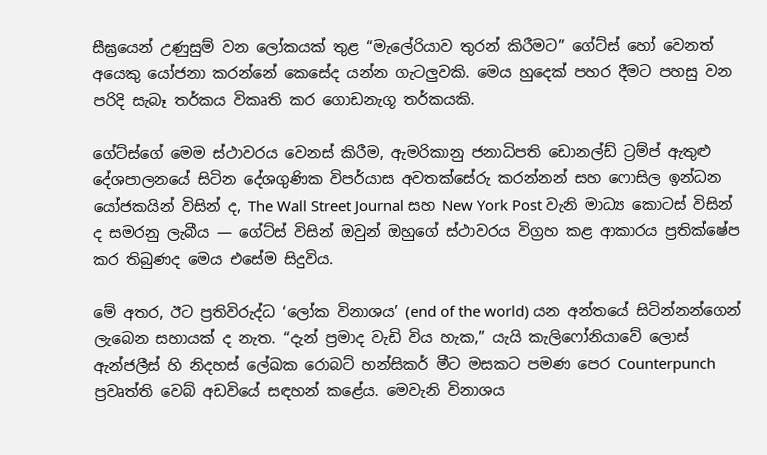සීඝ්‍රයෙන් උණුසුම් වන ලෝකයක් තුළ “මැලේරියාව තුරන් කිරීමට” ගේට්ස් හෝ වෙනත් අයෙකු යෝජනා කරන්නේ කෙසේද යන්න ගැටලුවකි. මෙය හුදෙක් පහර දීමට පහසු වන පරිදි සැබෑ තර්කය විකෘති කර ගොඩනැගූ තර්කයකි.

ගේට්ස්ගේ මෙම ස්ථාවරය වෙනස් කිරීම, ඇමරිකානු ජනාධිපති ඩොනල්ඩ් ට්‍රම්ප් ඇතුළු දේශපාලනයේ සිටින දේශගුණික විපර්යාස අවතක්සේරු කරන්නන් සහ ෆොසිල ඉන්ධන යෝජකයින් විසින් ද, The Wall Street Journal සහ New York Post වැනි මාධ්‍ය කොටස් විසින් ද සමරනු ලැබීය — ගේට්ස් විසින් ඔවුන් ඔහුගේ ස්ථාවරය විග්‍රහ කළ ආකාරය ප්‍රතික්ෂේප කර තිබුණද මෙය එසේම සිදුවිය.

මේ අතර, ඊට ප්‍රතිවිරුද්ධ ‘ලෝක විනාශය’ (end of the world) යන අන්තයේ සිටින්නන්ගෙන් ලැබෙන සහායක් ද නැත. “දැන් ප්‍රමාද වැඩි විය හැක,” යැයි කැලිෆෝනියාවේ ලොස් ඇන්ජලීස් හි නිදහස් ලේඛක රොබට් හන්සිකර් මීට මසකට පමණ පෙර Counterpunch ප්‍රවෘත්ති වෙබ් අඩවියේ සඳහන් කළේය. මෙවැනි විනාශය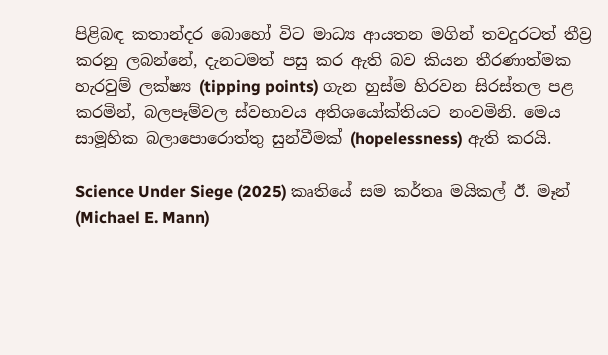පිළිබඳ කතාන්දර බොහෝ විට මාධ්‍ය ආයතන මගින් තවදුරටත් තීව්‍ර කරනු ලබන්නේ, දැනටමත් පසු කර ඇති බව කියන තීරණාත්මක හැරවුම් ලක්ෂ්‍ය (tipping points) ගැන හුස්ම හිරවන සිරස්තල පළ කරමින්, බලපෑම්වල ස්වභාවය අතිශයෝක්තියට නංවමිනි. මෙය සාමූහික බලාපොරොත්තු සුන්වීමක් (hopelessness) ඇති කරයි.

Science Under Siege (2025) කෘතියේ සම කර්තෘ මයිකල් ඊ. මෑන් (Michael E. Mann)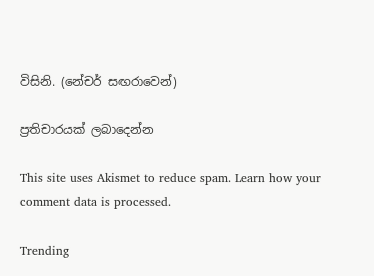විසිනි. (නේචර් සඟරාවෙන්)

ප්‍රතිචාරයක් ලබාදෙන්න

This site uses Akismet to reduce spam. Learn how your comment data is processed.

Trending